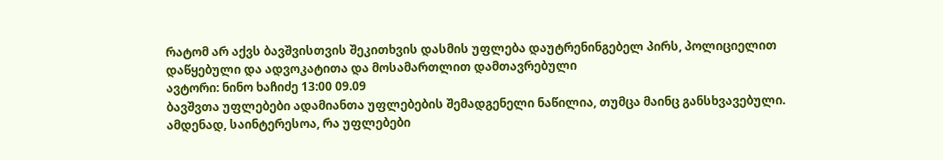რატომ არ აქვს ბავშვისთვის შეკითხვის დასმის უფლება დაუტრენინგებელ პირს, პოლიციელით დაწყებული და ადვოკატითა და მოსამართლით დამთავრებული
ავტორი: ნინო ხაჩიძე 13:00 09.09
ბავშვთა უფლებები ადამიანთა უფლებების შემადგენელი ნაწილია, თუმცა მაინც განსხვავებული. ამდენად, საინტერესოა, რა უფლებები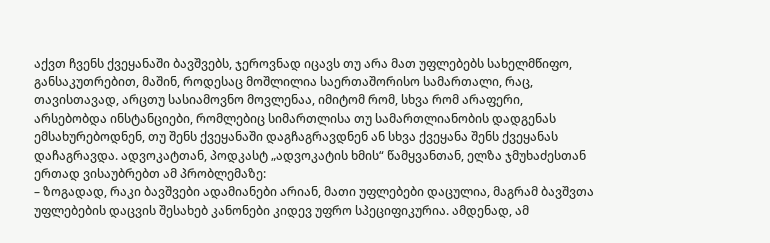აქვთ ჩვენს ქვეყანაში ბავშვებს, ჯეროვნად იცავს თუ არა მათ უფლებებს სახელმწიფო, განსაკუთრებით, მაშინ, როდესაც მოშლილია საერთაშორისო სამართალი, რაც, თავისთავად, არცთუ სასიამოვნო მოვლენაა, იმიტომ რომ, სხვა რომ არაფერი, არსებობდა ინსტანციები, რომლებიც სიმართლისა თუ სამართლიანობის დადგენას ემსახურებოდნენ, თუ შენს ქვეყანაში დაგჩაგრავდნენ ან სხვა ქვეყანა შენს ქვეყანას დაჩაგრავდა. ადვოკატთან, პოდკასტ „ადვოკატის ხმის“ წამყვანთან, ელზა ჯმუხაძესთან ერთად ვისაუბრებთ ამ პრობლემაზე:
– ზოგადად, რაკი ბავშვები ადამიანები არიან, მათი უფლებები დაცულია, მაგრამ ბავშვთა უფლებების დაცვის შესახებ კანონები კიდევ უფრო სპეციფიკურია. ამდენად, ამ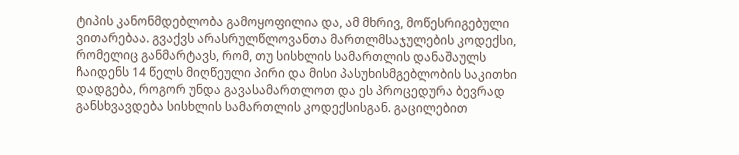ტიპის კანონმდებლობა გამოყოფილია და, ამ მხრივ, მოწესრიგებული ვითარებაა. გვაქვს არასრულწლოვანთა მართლმსაჯულების კოდექსი, რომელიც განმარტავს, რომ, თუ სისხლის სამართლის დანაშაულს ჩაიდენს 14 წელს მიღწეული პირი და მისი პასუხისმგებლობის საკითხი დადგება, როგორ უნდა გავასამართლოთ და ეს პროცედურა ბევრად განსხვავდება სისხლის სამართლის კოდექსისგან. გაცილებით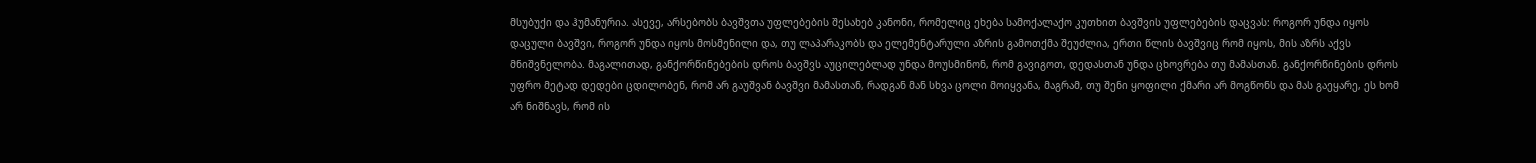მსუბუქი და ჰუმანურია. ასევე, არსებობს ბავშვთა უფლებების შესახებ კანონი, რომელიც ეხება სამოქალაქო კუთხით ბავშვის უფლებების დაცვას: როგორ უნდა იყოს დაცული ბავშვი, როგორ უნდა იყოს მოსმენილი და, თუ ლაპარაკობს და ელემენტარული აზრის გამოთქმა შეუძლია, ერთი წლის ბავშვიც რომ იყოს, მის აზრს აქვს მნიშვნელობა. მაგალითად, განქორწინებების დროს ბავშვს აუცილებლად უნდა მოუსმინონ, რომ გავიგოთ, დედასთან უნდა ცხოვრება თუ მამასთან. განქორწინების დროს უფრო მეტად დედები ცდილობენ, რომ არ გაუშვან ბავშვი მამასთან, რადგან მან სხვა ცოლი მოიყვანა, მაგრამ, თუ შენი ყოფილი ქმარი არ მოგწონს და მას გაეყარე, ეს ხომ არ ნიშნავს, რომ ის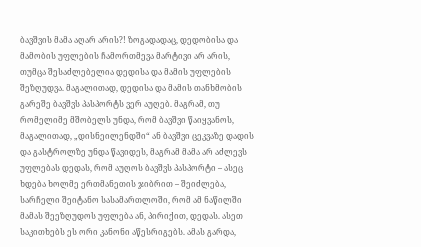ბავშვის მამა აღარ არის?! ზოგადადაც, დედობისა და მამობის უფლების ჩამორთმევა მარტივი არ არის, თუმცა შესაძლებელია დედისა და მამის უფლების შეზღუდვა. მაგალითად, დედისა და მამის თანხმობის გარეშე ბავშვს პასპორტს ვერ აუღებ. მაგრამ, თუ რომელიმე მშობელს უნდა, რომ ბავშვი წაიყვანოს, მაგალითად, „დისნეილენდში“ ან ბავშვი ცეკვაზე დადის და გასტროლზე უნდა წავიდეს, მაგრამ მამა არ აძლევს უფლებას დედას, რომ აუღოს ბავშვს პასპორტი – ასეც ხდება ხოლმე ერთმანეთის ჯიბრით – შეიძლება, სარჩელი შეიტანო სასამართლოში, რომ ამ ნაწილში მამას შეეზღუდოს უფლება ან, პირიქით, დედას. ასეთ საკითხებს ეს ორი კანონი აწესრიგებს. ამას გარდა,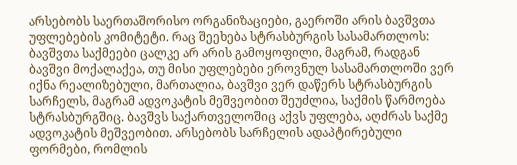არსებობს საერთაშორისო ორგანიზაციები, გაეროში არის ბავშვთა უფლებების კომიტეტი. რაც შეეხება სტრასბურგის სასამართლოს: ბავშვთა საქმეები ცალკე არ არის გამოყოფილი, მაგრამ, რადგან ბავშვი მოქალაქეა, თუ მისი უფლებები ეროვნულ სასამართლოში ვერ იქნა რეალიზებული, მართალია, ბავშვი ვერ დაწერს სტრასბურგის სარჩელს, მაგრამ ადვოკატის მეშვეობით შეუძლია, საქმის წარმოება სტრასბურგშიც. ბავშვს საქართველოშიც აქვს უფლება, აღძრას საქმე ადვოკატის მეშვეობით. არსებობს სარჩელის ადაპტირებული ფორმები, რომლის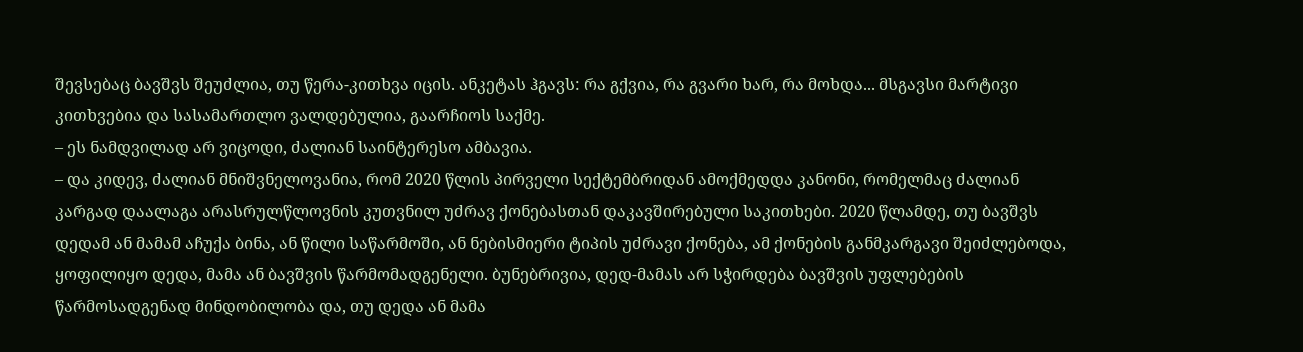შევსებაც ბავშვს შეუძლია, თუ წერა-კითხვა იცის. ანკეტას ჰგავს: რა გქვია, რა გვარი ხარ, რა მოხდა... მსგავსი მარტივი კითხვებია და სასამართლო ვალდებულია, გაარჩიოს საქმე.
– ეს ნამდვილად არ ვიცოდი, ძალიან საინტერესო ამბავია.
– და კიდევ, ძალიან მნიშვნელოვანია, რომ 2020 წლის პირველი სექტემბრიდან ამოქმედდა კანონი, რომელმაც ძალიან კარგად დაალაგა არასრულწლოვნის კუთვნილ უძრავ ქონებასთან დაკავშირებული საკითხები. 2020 წლამდე, თუ ბავშვს დედამ ან მამამ აჩუქა ბინა, ან წილი საწარმოში, ან ნებისმიერი ტიპის უძრავი ქონება, ამ ქონების განმკარგავი შეიძლებოდა, ყოფილიყო დედა, მამა ან ბავშვის წარმომადგენელი. ბუნებრივია, დედ-მამას არ სჭირდება ბავშვის უფლებების წარმოსადგენად მინდობილობა და, თუ დედა ან მამა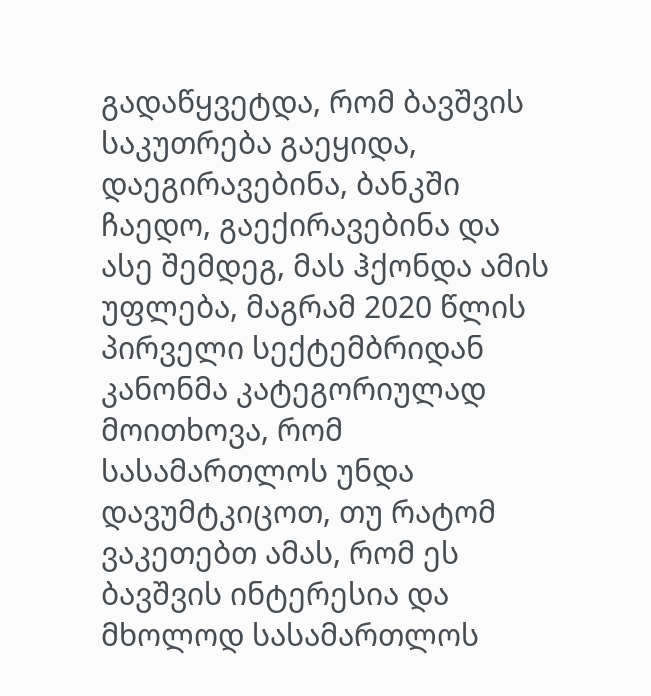გადაწყვეტდა, რომ ბავშვის საკუთრება გაეყიდა, დაეგირავებინა, ბანკში ჩაედო, გაექირავებინა და ასე შემდეგ, მას ჰქონდა ამის უფლება, მაგრამ 2020 წლის პირველი სექტემბრიდან კანონმა კატეგორიულად მოითხოვა, რომ სასამართლოს უნდა დავუმტკიცოთ, თუ რატომ ვაკეთებთ ამას, რომ ეს ბავშვის ინტერესია და მხოლოდ სასამართლოს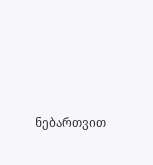ნებართვით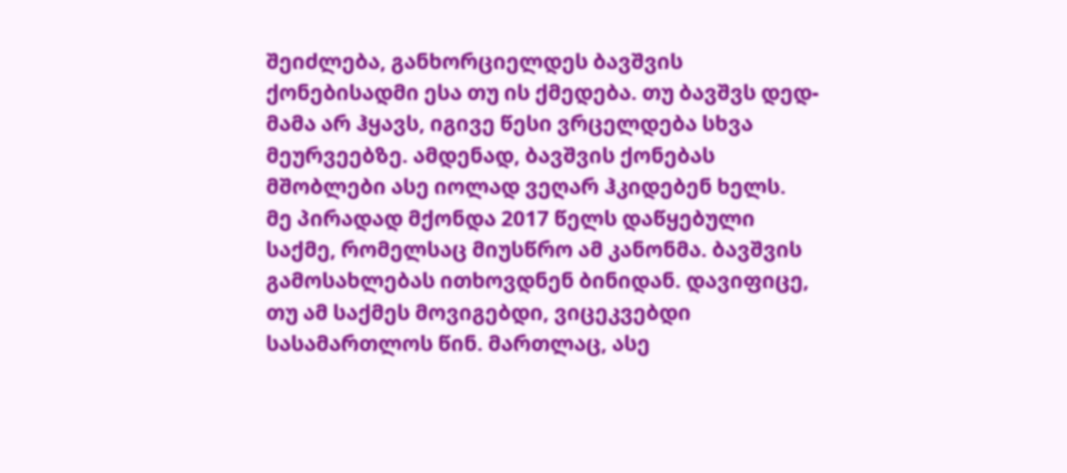შეიძლება, განხორციელდეს ბავშვის ქონებისადმი ესა თუ ის ქმედება. თუ ბავშვს დედ-მამა არ ჰყავს, იგივე წესი ვრცელდება სხვა მეურვეებზე. ამდენად, ბავშვის ქონებას მშობლები ასე იოლად ვეღარ ჰკიდებენ ხელს.
მე პირადად მქონდა 2017 წელს დაწყებული საქმე, რომელსაც მიუსწრო ამ კანონმა. ბავშვის გამოსახლებას ითხოვდნენ ბინიდან. დავიფიცე, თუ ამ საქმეს მოვიგებდი, ვიცეკვებდი სასამართლოს წინ. მართლაც, ასე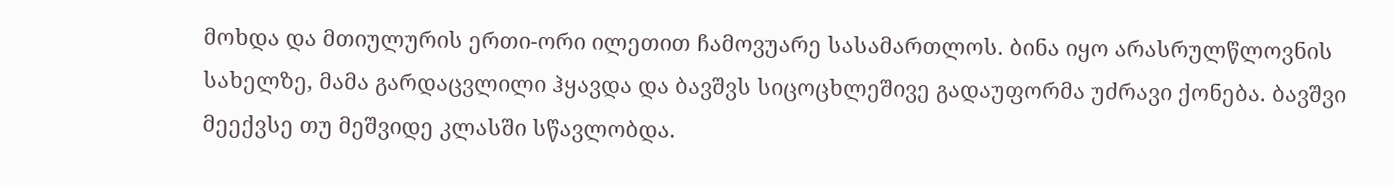მოხდა და მთიულურის ერთი-ორი ილეთით ჩამოვუარე სასამართლოს. ბინა იყო არასრულწლოვნის სახელზე, მამა გარდაცვლილი ჰყავდა და ბავშვს სიცოცხლეშივე გადაუფორმა უძრავი ქონება. ბავშვი მეექვსე თუ მეშვიდე კლასში სწავლობდა.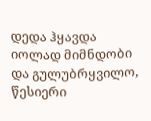დედა ჰყავდა იოლად მიმნდობი და გულუბრყვილო, წესიერი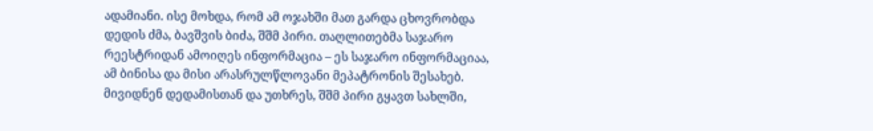ადამიანი. ისე მოხდა, რომ ამ ოჯახში მათ გარდა ცხოვრობდა დედის ძმა, ბავშვის ბიძა, შშმ პირი. თაღლითებმა საჯარო რეესტრიდან ამოიღეს ინფორმაცია – ეს საჯარო ინფორმაციაა, ამ ბინისა და მისი არასრულწლოვანი მეპატრონის შესახებ. მივიდნენ დედამისთან და უთხრეს, შშმ პირი გყავთ სახლში,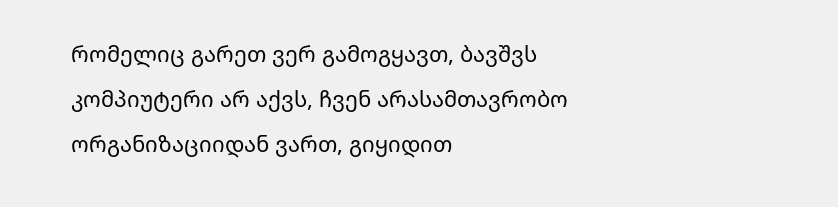რომელიც გარეთ ვერ გამოგყავთ, ბავშვს კომპიუტერი არ აქვს, ჩვენ არასამთავრობო ორგანიზაციიდან ვართ, გიყიდით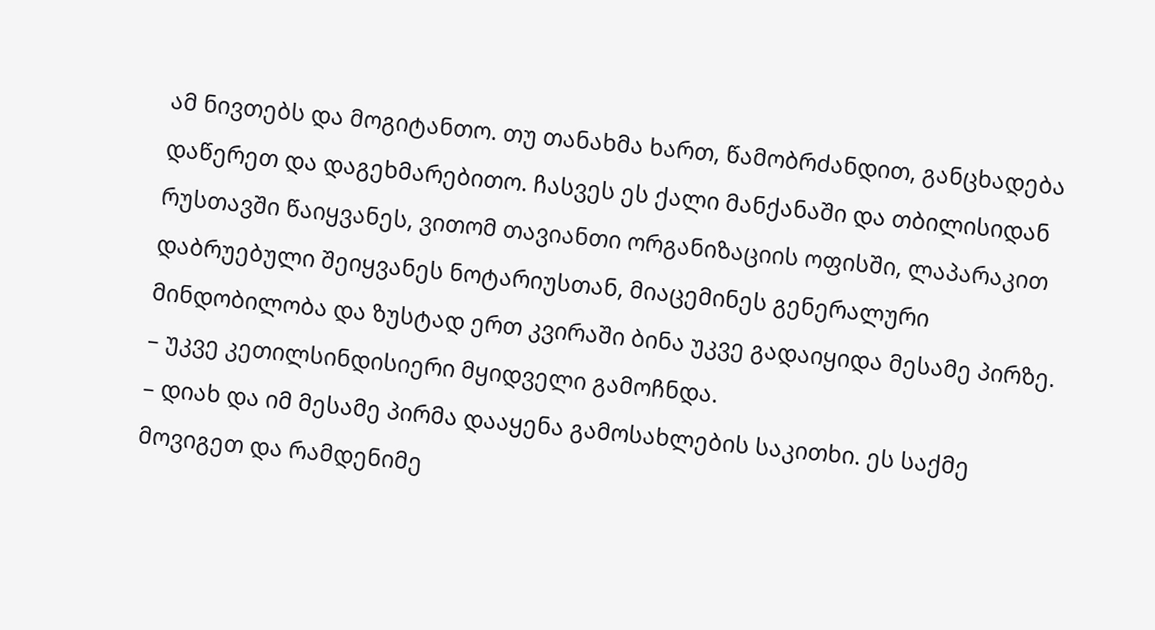ამ ნივთებს და მოგიტანთო. თუ თანახმა ხართ, წამობრძანდით, განცხადება დაწერეთ და დაგეხმარებითო. ჩასვეს ეს ქალი მანქანაში და თბილისიდან რუსთავში წაიყვანეს, ვითომ თავიანთი ორგანიზაციის ოფისში, ლაპარაკით დაბრუებული შეიყვანეს ნოტარიუსთან, მიაცემინეს გენერალური მინდობილობა და ზუსტად ერთ კვირაში ბინა უკვე გადაიყიდა მესამე პირზე.
– უკვე კეთილსინდისიერი მყიდველი გამოჩნდა.
– დიახ და იმ მესამე პირმა დააყენა გამოსახლების საკითხი. ეს საქმე მოვიგეთ და რამდენიმე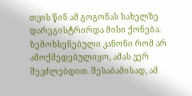თვის წინ ამ გოგონას სახელზე დარეგისტრირდა მისი ქონება. ზემოხსენებული კანონი რომ არ ამოქმედებულიყო, ამას ვერ შევძლებდით. შესაბამისად, ამ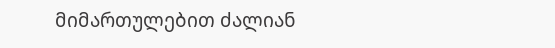მიმართულებით ძალიან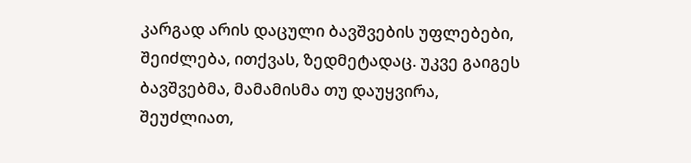კარგად არის დაცული ბავშვების უფლებები, შეიძლება, ითქვას, ზედმეტადაც. უკვე გაიგეს ბავშვებმა, მამამისმა თუ დაუყვირა, შეუძლიათ,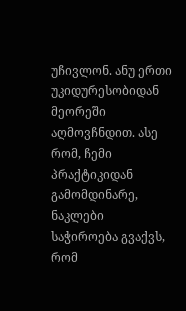უჩივლონ. ანუ ერთი უკიდურესობიდან მეორეში აღმოვჩნდით. ასე რომ, ჩემი პრაქტიკიდან გამომდინარე, ნაკლები საჭიროება გვაქვს, რომ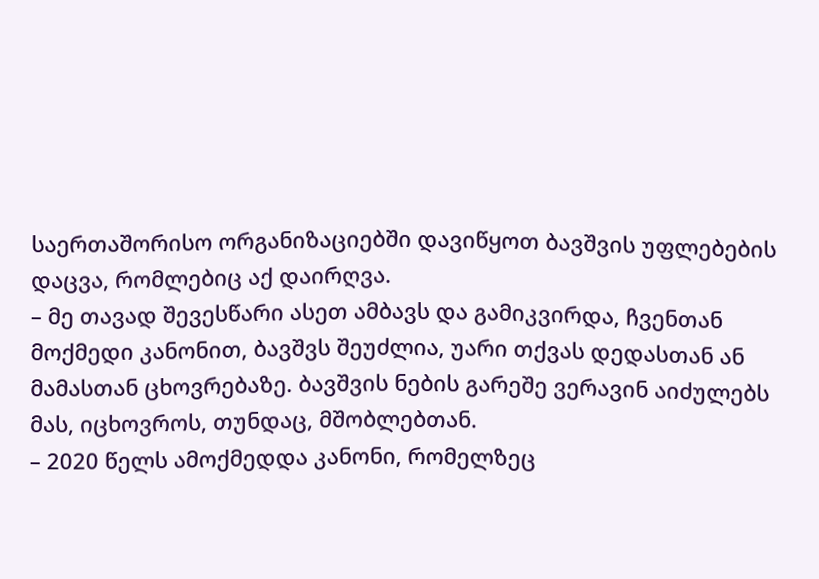საერთაშორისო ორგანიზაციებში დავიწყოთ ბავშვის უფლებების დაცვა, რომლებიც აქ დაირღვა.
– მე თავად შევესწარი ასეთ ამბავს და გამიკვირდა, ჩვენთან მოქმედი კანონით, ბავშვს შეუძლია, უარი თქვას დედასთან ან მამასთან ცხოვრებაზე. ბავშვის ნების გარეშე ვერავინ აიძულებს მას, იცხოვროს, თუნდაც, მშობლებთან.
– 2020 წელს ამოქმედდა კანონი, რომელზეც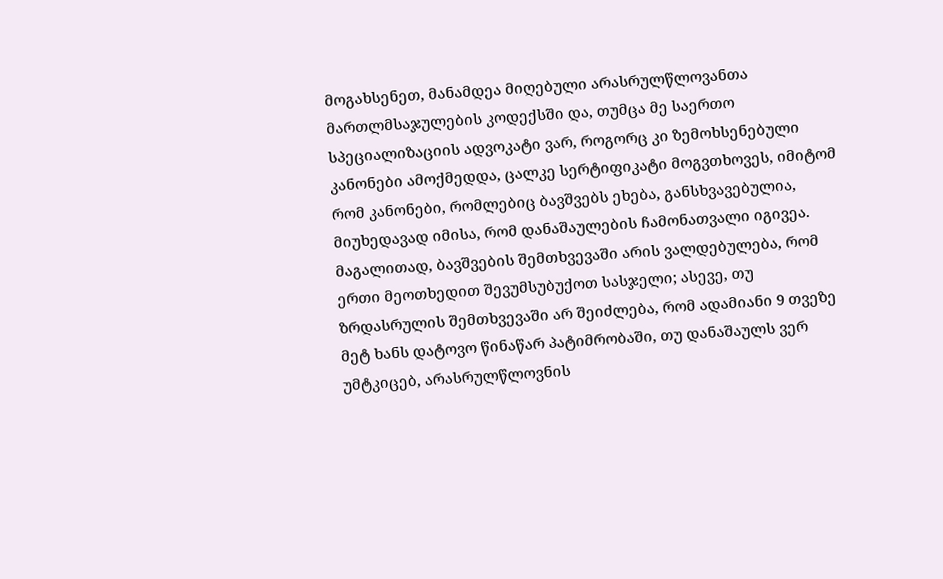მოგახსენეთ, მანამდეა მიღებული არასრულწლოვანთა მართლმსაჯულების კოდექსში და, თუმცა მე საერთო სპეციალიზაციის ადვოკატი ვარ, როგორც კი ზემოხსენებული კანონები ამოქმედდა, ცალკე სერტიფიკატი მოგვთხოვეს, იმიტომ რომ კანონები, რომლებიც ბავშვებს ეხება, განსხვავებულია, მიუხედავად იმისა, რომ დანაშაულების ჩამონათვალი იგივეა. მაგალითად, ბავშვების შემთხვევაში არის ვალდებულება, რომ ერთი მეოთხედით შევუმსუბუქოთ სასჯელი; ასევე, თუ ზრდასრულის შემთხვევაში არ შეიძლება, რომ ადამიანი 9 თვეზე მეტ ხანს დატოვო წინაწარ პატიმრობაში, თუ დანაშაულს ვერ უმტკიცებ, არასრულწლოვნის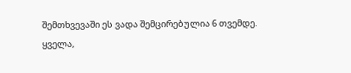შემთხვევაში ეს ვადა შემცირებულია 6 თვემდე.
ყველა,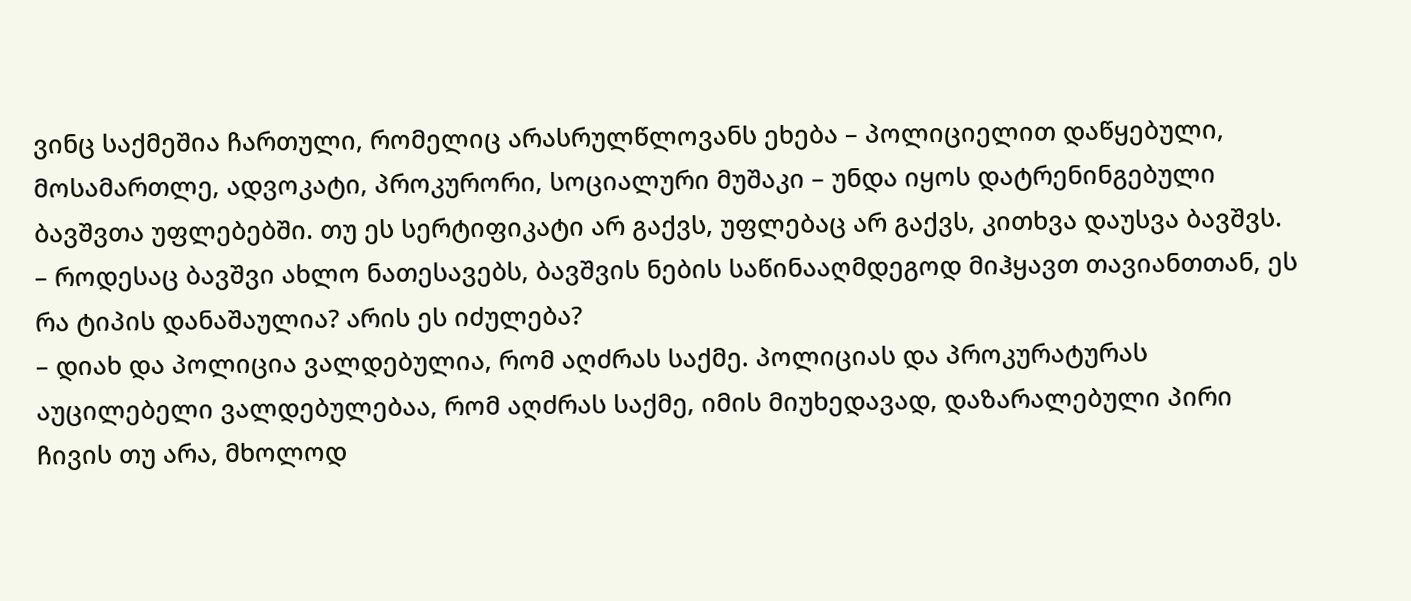ვინც საქმეშია ჩართული, რომელიც არასრულწლოვანს ეხება – პოლიციელით დაწყებული, მოსამართლე, ადვოკატი, პროკურორი, სოციალური მუშაკი – უნდა იყოს დატრენინგებული ბავშვთა უფლებებში. თუ ეს სერტიფიკატი არ გაქვს, უფლებაც არ გაქვს, კითხვა დაუსვა ბავშვს.
– როდესაც ბავშვი ახლო ნათესავებს, ბავშვის ნების საწინააღმდეგოდ მიჰყავთ თავიანთთან, ეს რა ტიპის დანაშაულია? არის ეს იძულება?
– დიახ და პოლიცია ვალდებულია, რომ აღძრას საქმე. პოლიციას და პროკურატურას აუცილებელი ვალდებულებაა, რომ აღძრას საქმე, იმის მიუხედავად, დაზარალებული პირი ჩივის თუ არა, მხოლოდ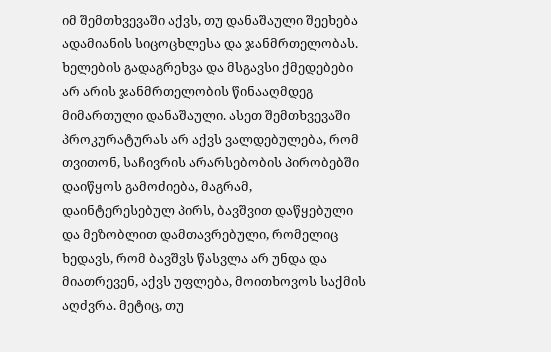იმ შემთხვევაში აქვს, თუ დანაშაული შეეხება ადამიანის სიცოცხლესა და ჯანმრთელობას. ხელების გადაგრეხვა და მსგავსი ქმედებები არ არის ჯანმრთელობის წინააღმდეგ მიმართული დანაშაული. ასეთ შემთხვევაში პროკურატურას არ აქვს ვალდებულება, რომ თვითონ, საჩივრის არარსებობის პირობებში დაიწყოს გამოძიება, მაგრამ, დაინტერესებულ პირს, ბავშვით დაწყებული და მეზობლით დამთავრებული, რომელიც ხედავს, რომ ბავშვს წასვლა არ უნდა და მიათრევენ, აქვს უფლება, მოითხოვოს საქმის აღძვრა. მეტიც, თუ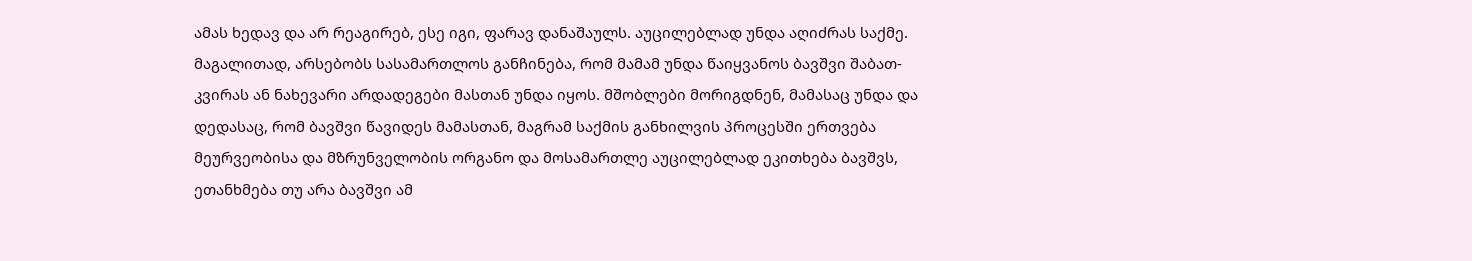ამას ხედავ და არ რეაგირებ, ესე იგი, ფარავ დანაშაულს. აუცილებლად უნდა აღიძრას საქმე. მაგალითად, არსებობს სასამართლოს განჩინება, რომ მამამ უნდა წაიყვანოს ბავშვი შაბათ-კვირას ან ნახევარი არდადეგები მასთან უნდა იყოს. მშობლები მორიგდნენ, მამასაც უნდა და დედასაც, რომ ბავშვი წავიდეს მამასთან, მაგრამ საქმის განხილვის პროცესში ერთვება მეურვეობისა და მზრუნველობის ორგანო და მოსამართლე აუცილებლად ეკითხება ბავშვს, ეთანხმება თუ არა ბავშვი ამ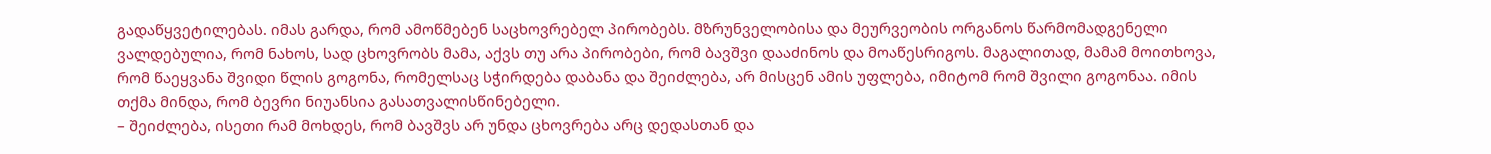გადაწყვეტილებას. იმას გარდა, რომ ამოწმებენ საცხოვრებელ პირობებს. მზრუნველობისა და მეურვეობის ორგანოს წარმომადგენელი ვალდებულია, რომ ნახოს, სად ცხოვრობს მამა, აქვს თუ არა პირობები, რომ ბავშვი დააძინოს და მოაწესრიგოს. მაგალითად, მამამ მოითხოვა, რომ წაეყვანა შვიდი წლის გოგონა, რომელსაც სჭირდება დაბანა და შეიძლება, არ მისცენ ამის უფლება, იმიტომ რომ შვილი გოგონაა. იმის თქმა მინდა, რომ ბევრი ნიუანსია გასათვალისწინებელი.
– შეიძლება, ისეთი რამ მოხდეს, რომ ბავშვს არ უნდა ცხოვრება არც დედასთან და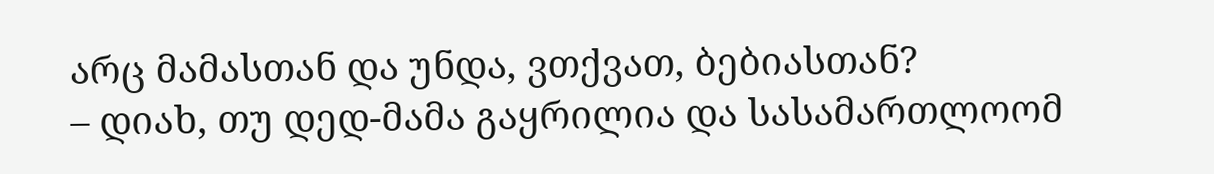არც მამასთან და უნდა, ვთქვათ, ბებიასთან?
– დიახ, თუ დედ-მამა გაყრილია და სასამართლოომ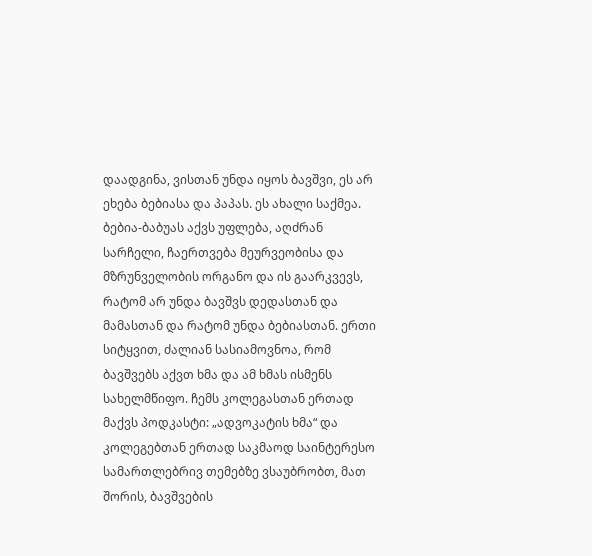დაადგინა, ვისთან უნდა იყოს ბავშვი, ეს არ ეხება ბებიასა და პაპას. ეს ახალი საქმეა. ბებია-ბაბუას აქვს უფლება, აღძრან სარჩელი, ჩაერთვება მეურვეობისა და მზრუნველობის ორგანო და ის გაარკვევს, რატომ არ უნდა ბავშვს დედასთან და მამასთან და რატომ უნდა ბებიასთან. ერთი სიტყვით, ძალიან სასიამოვნოა, რომ ბავშვებს აქვთ ხმა და ამ ხმას ისმენს სახელმწიფო. ჩემს კოლეგასთან ერთად მაქვს პოდკასტი: „ადვოკატის ხმა“ და კოლეგებთან ერთად საკმაოდ საინტერესო სამართლებრივ თემებზე ვსაუბრობთ, მათ შორის, ბავშვების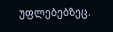უფლებებზეც.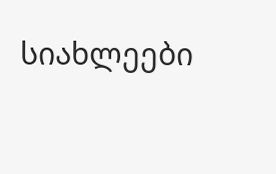სიახლეები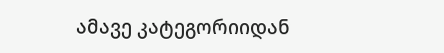ამავე კატეგორიიდან